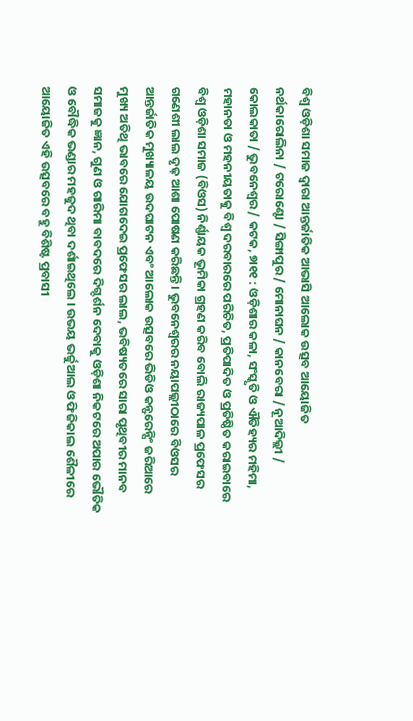ବିଶ୍ୱ ଓଡ଼ିଶା ସମାଜ ଦ୍ୱାରା ଆନ୍ତର୍ଜାତିକ ଆଭାସି ଆଲୋକ ଉତ୍ସବ ଆୟୋଜିତ
ନର୍ଥକାରୋଲିନା / ଟରୋଣ୍ଟୋ / ସିଙ୍ଗାପୁର / ମୋନାଘନ / କାନବେରା / ନୂଆଦିଲ୍ଲୀ / କୋଲକାତା / ଭୁବନେଶ୍ୱର / କଟକ, ୭ା୧୧ : ଓଡ଼ିଶାର କଳା, ସଂସ୍କୃତି ଓ ଐତିହ୍ୟର ମହିମା, ମହାନତା ଓ ମହନୀୟତାକୁ ବିଶ୍ୱ ଦରବାରରେ ପରିଚିତ, ପ୍ରତିପାଦିତ ଓ ପ୍ରତିଷ୍ଠିତ କରାଇବାରେ ବିଶ୍ୱ ଓଡ଼ିଶା ସମାଜ (ବିଓସ) ନିର୍ଣ୍ଣାୟକ ଭୂମିକା ଗ୍ରହଣ କରିବ ବୋଲି ରାଜ୍ୟପାଳ ପ୍ରଫେସର ଗଣେଶୀ ଲାଲ ଦୃଢ଼ ଆଶା ପୋଷଣ କରିଛନ୍ତି । ଭୁବନେଶ୍ୱରର ନୟାପଲ୍ଲୀଠାରେ ବିଓସର ଆନ୍ତର୍ଜାତିକ ମୁଖ୍ୟାଳୟ ଉଦଘାଟନ ଏବଂ ଆଲୋକ ଉତ୍ସବରେ ଭିଡିଓ କନ୍ଫରେନ୍ସିଂ ଜରିଆରେ ମୁଖ୍ୟ ଅତିଥି ଭାବରେ ଯୋଗଦେଇ ପ୍ରଫେସର ଲାଲ, ଭବିଷ୍ୟତରେ ସାରା ପୃଥିବୀର ମାନବ ସମାଜକୁ ଜ୍ଞାନ, ଗୁଣ ଓ ଗାରିମା ବାବଦରେ ଦିଗ୍ଦର୍ଶନ ଦେବାକୁ ଓଡ଼ିଶା ନିକଟରେ ଅପାର ଭୌତିକ ଓ ବୌଦ୍ଧିକ ଭଣ୍ଡାର ମହଜୁଦ ଥିବା ଦର୍ଶାଇଥିଲେ । ଉଭୟ ଭର୍ଚ୍ଚୁଆଲ ଓ ଫିଜିକାଲ ଶୈଳୀରେ ଆୟୋଜିତ ଏହି ଉତ୍ସବରେ ବହୁ ବିଶିଷ୍ଟ ପ୍ରବାସୀ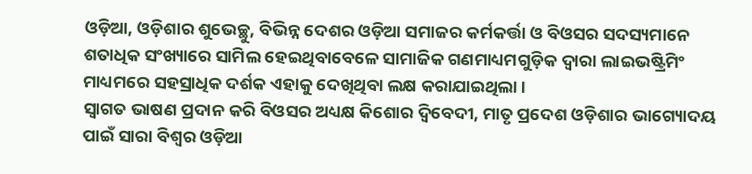ଓଡ଼ିଆ, ଓଡ଼ିଶାର ଶୁଭେଚ୍ଛୁ, ବିଭିନ୍ନ ଦେଶର ଓଡ଼ିଆ ସମାଜର କର୍ମକର୍ତ୍ତା ଓ ବିଓସର ସଦସ୍ୟମାନେ ଶତାଧିକ ସଂଖ୍ୟାରେ ସାମିଲ ହେଇଥିବାବେଳେ ସାମାଜିକ ଗଣମାଧ୍ୟମଗୁଡ଼ିକ ଦ୍ୱାରା ଲାଇଭଷ୍ଟ୍ରିମିଂ ମାଧ୍ୟମରେ ସହସ୍ରାଧିକ ଦର୍ଶକ ଏହାକୁ ଦେଖିଥିବା ଲକ୍ଷ କରାଯାଇଥିଲା ।
ସ୍ୱାଗତ ଭାଷଣ ପ୍ରଦାନ କରି ବିଓସର ଅଧ୍ୟକ୍ଷ କିଶୋର ଦ୍ୱିବେଦୀ, ମାତୃ ପ୍ରଦେଶ ଓଡ଼ିଶାର ଭାଗ୍ୟୋଦୟ ପାଇଁ ସାରା ବିଶ୍ୱର ଓଡ଼ିଆ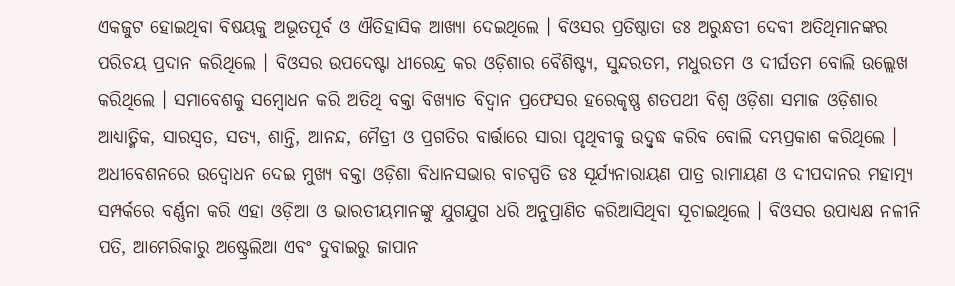ଏକଜୁଟ ହୋଇଥିବା ବିଷୟକୁ ଅଭୂତପୂର୍ବ ଓ ଐତିହାସିକ ଆଖ୍ୟା ଦେଇଥିଲେ । ବିଓସର ପ୍ରତିଷ୍ଠାତା ଡଃ ଅରୁନ୍ଧତୀ ଦେବୀ ଅତିଥିମାନଙ୍କର ପରିଚୟ ପ୍ରଦାନ କରିଥିଲେ । ବିଓସର ଉପଦେଷ୍ଟା ଧୀରେନ୍ଦ୍ର କର ଓଡ଼ିଶାର ବୈଶିଷ୍ଟ୍ୟ, ସୁନ୍ଦରତମ, ମଧୁରତମ ଓ ଦୀର୍ଘତମ ବୋଲି ଉଲ୍ଲେଖ କରିଥିଲେ । ସମାବେଶକୁ ସମ୍ବୋଧନ କରି ଅତିଥି ବକ୍ତା ବିଖ୍ୟାତ ବିଦ୍ୱାନ ପ୍ରଫେସର ହରେକୃଷ୍ଣ ଶତପଥୀ ବିଶ୍ୱ ଓଡ଼ିଶା ସମାଜ ଓଡ଼ିଶାର ଆଧ୍ୟାତ୍ମିକ, ସାରସ୍ୱତ, ସତ୍ୟ, ଶାନ୍ତି, ଆନନ୍ଦ, ମୈତ୍ରୀ ଓ ପ୍ରଗତିର ବାର୍ତ୍ତାରେ ସାରା ପୃଥିବୀକୁ ଉଦ୍ବୃଦ୍ଧ କରିବ ବୋଲି ଦମ୍ଭପ୍ରକାଶ କରିଥିଲେ । ଅଧୀବେଶନରେ ଉଦ୍ବୋଧନ ଦେଇ ମୁଖ୍ୟ ବକ୍ତା ଓଡ଼ିଶା ବିଧାନସଭାର ବାଚସ୍ପତି ଡଃ ସୂର୍ଯ୍ୟନାରାୟଣ ପାତ୍ର ରାମାୟଣ ଓ ଦୀପଦାନର ମହାତ୍ମ୍ୟ ସମ୍ପର୍କରେ ବର୍ଣ୍ଣନା କରି ଏହା ଓଡ଼ିଆ ଓ ଭାରତୀୟମାନଙ୍କୁ ଯୁଗଯୁଗ ଧରି ଅନୁପ୍ରାଣିତ କରିଆସିଥିବା ସୂଚାଇଥିଲେ । ବିଓସର ଉପାଧ୍ୟକ୍ଷ ନଳୀନି ପତି, ଆମେରିକାରୁ ଅଷ୍ଟ୍ରେଲିଆ ଏବଂ ଦୁବାଇରୁ ଜାପାନ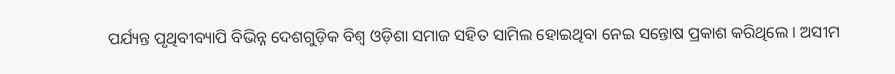ପର୍ଯ୍ୟନ୍ତ ପୃଥିବୀବ୍ୟାପି ବିଭିନ୍ନ ଦେଶଗୁଡ଼ିକ ବିଶ୍ୱ ଓଡ଼ିଶା ସମାଜ ସହିତ ସାମିଲ ହୋଇଥିବା ନେଇ ସନ୍ତୋଷ ପ୍ରକାଶ କରିଥିଲେ । ଅସୀମ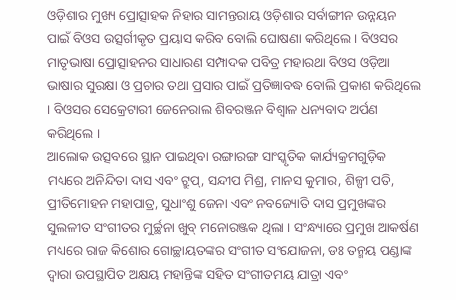ଓଡ଼ିଶାର ମୁଖ୍ୟ ପ୍ରୋତ୍ସାହକ ନିହାର ସାମନ୍ତରାୟ ଓଡ଼ିଶାର ସର୍ବାଙ୍ଗୀନ ଉନ୍ନୟନ ପାଇଁ ବିଓସ ଉତ୍ସର୍ଗୀକୃତ ପ୍ରୟାସ କରିବ ବୋଲି ଘୋଷଣା କରିଥିଲେ । ବିଓସର ମାତୃଭାଷା ପ୍ରୋତ୍ସାହନର ସାଧାରଣ ସମ୍ପାଦକ ପବିତ୍ର ମହାରଥା ବିଓସ ଓଡ଼ିଆ ଭାଷାର ସୁରକ୍ଷା ଓ ପ୍ରଚାର ତଥା ପ୍ରସାର ପାଇଁ ପ୍ରତିଜ୍ଞାବଦ୍ଧ ବୋଲି ପ୍ରକାଶ କରିଥିଲେ । ବିଓସର ସେକ୍ରେଟାରୀ ଜେନେରାଲ ଶିବରଞ୍ଜନ ବିଶ୍ୱାଳ ଧନ୍ୟବାଦ ଅର୍ପଣ କରିଥିଲେ ।
ଆଲୋକ ଉତ୍ସବରେ ସ୍ଥାନ ପାଇଥିବା ରଙ୍ଗାରଙ୍ଗ ସାଂସ୍କୃତିକ କାର୍ଯ୍ୟକ୍ରମଗୁଡ଼ିକ ମଧ୍ୟରେ ଅନିନ୍ଦିତା ଦାସ ଏବଂ ଟ୍ରୁପ୍, ସନ୍ଦୀପ ମିଶ୍ର, ମାନସ କୁମାର, ଶିଳ୍ପୀ ପତି, ପ୍ରୀତିମୋହନ ମହାପାତ୍ର, ସୁଧାଂଶୁ ଜେନା ଏବଂ ନବଜ୍ୟୋତି ଦାସ ପ୍ରମୁଖଙ୍କର ସୁଲଳୀତ ସଂଗୀତର ମୁର୍ଚ୍ଛନା ଖୁବ୍ ମନୋରଞ୍ଜକ ଥିଲା । ସଂନ୍ଧ୍ୟାରେ ପ୍ରମୁଖ ଆକର୍ଷଣ ମଧ୍ୟରେ ରାଜ କିଶୋର ଗୋଚ୍ଛାୟତଙ୍କର ସଂଗୀତ ସଂଯୋଜନା, ଡଃ ତନ୍ମୟ ପଣ୍ଡାଙ୍କ ଦ୍ୱାରା ଉପସ୍ଥାପିତ ଅକ୍ଷୟ ମହାନ୍ତିଙ୍କ ସହିତ ସଂଗୀତମୟ ଯାତ୍ରା ଏବଂ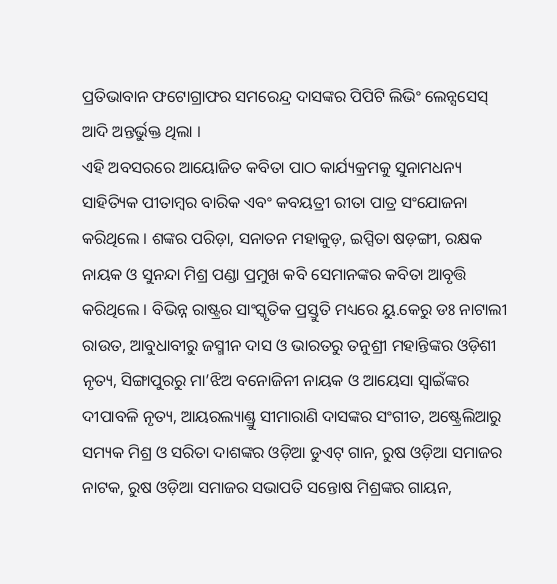ପ୍ରତିଭାବାନ ଫଟୋଗ୍ରାଫର ସମରେନ୍ଦ୍ର ଦାସଙ୍କର ପିପିଟି ଲିଭିଂ ଲେନ୍ସସେସ୍ ଆଦି ଅନ୍ତର୍ଭୁକ୍ତ ଥିଲା ।
ଏହି ଅବସରରେ ଆୟୋଜିତ କବିତା ପାଠ କାର୍ଯ୍ୟକ୍ରମକୁ ସୁନାମଧନ୍ୟ ସାହିତ୍ୟିକ ପୀତାମ୍ବର ବାରିକ ଏବଂ କବୟତ୍ରୀ ରୀତା ପାତ୍ର ସଂଯୋଜନା କରିଥିଲେ । ଶଙ୍କର ପରିଡ଼ା, ସନାତନ ମହାକୁଡ଼, ଇପ୍ସିତା ଷଡ଼ଙ୍ଗୀ, ରକ୍ଷକ ନାୟକ ଓ ସୁନନ୍ଦା ମିଶ୍ର ପଣ୍ଡା ପ୍ରମୁଖ କବି ସେମାନଙ୍କର କବିତା ଆବୃତ୍ତି କରିଥିଲେ । ବିଭିନ୍ନ ରାଷ୍ଟ୍ରର ସାଂସ୍କୃତିକ ପ୍ରସ୍ତୁତି ମଧ୍ୟରେ ୟୁ.କେରୁ ଡଃ ନାଟାଲୀ ରାଉତ, ଆବୁଧାବୀରୁ ଜସ୍ମୀନ ଦାସ ଓ ଭାରତରୁ ତନୁଶ୍ରୀ ମହାନ୍ତିଙ୍କର ଓଡ଼ିଶୀ ନୃତ୍ୟ, ସିଙ୍ଗାପୁରରୁ ମା’ଝିଅ ବନୋଜିନୀ ନାୟକ ଓ ଆୟେସା ସ୍ୱାଇଁଙ୍କର ଦୀପାବଳି ନୃତ୍ୟ, ଆୟରଲ୍ୟାଣ୍ଡ୍ରୁ ସୀମାରାଣି ଦାସଙ୍କର ସଂଗୀତ, ଅଷ୍ଟ୍ରେଲିଆରୁ ସମ୍ୟକ ମିଶ୍ର ଓ ସରିତା ଦାଶଙ୍କର ଓଡ଼ିଆ ଡୁଏଟ୍ ଗାନ, ରୁଷ ଓଡ଼ିଆ ସମାଜର ନାଟକ, ରୁଷ ଓଡ଼ିଆ ସମାଜର ସଭାପତି ସନ୍ତୋଷ ମିଶ୍ରଙ୍କର ଗାୟନ,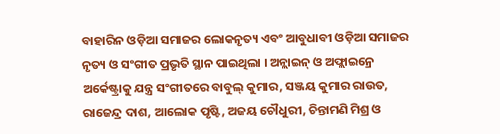ବାହାରିନ ଓଡ଼ିଆ ସମାଜର ଲୋକନୃତ୍ୟ ଏବଂ ଆବୁଧାବୀ ଓଡ଼ିଆ ସମାଜର ନୃତ୍ୟ ଓ ସଂଗୀତ ପ୍ରଭୃତି ସ୍ଥାନ ପାଇଥିଲା । ଅନ୍ଲାଇନ୍ ଓ ଅଫ୍ଲାଇନ୍ରେ ଅର୍କେଷ୍ଟ୍ରାକୁ ଯନ୍ତ୍ର ସଂଗୀତରେ ବାବୁଲ୍ କୁମାର, ସଞ୍ଜୟ କୁମାର ରାଉତ, ରାଜେନ୍ଦ୍ର ଦାଶ, ଆଲୋକ ପୃଷ୍ଟି, ଅଜୟ ଚୌଧୁରୀ, ଚିନ୍ତାମଣି ମିଶ୍ର ଓ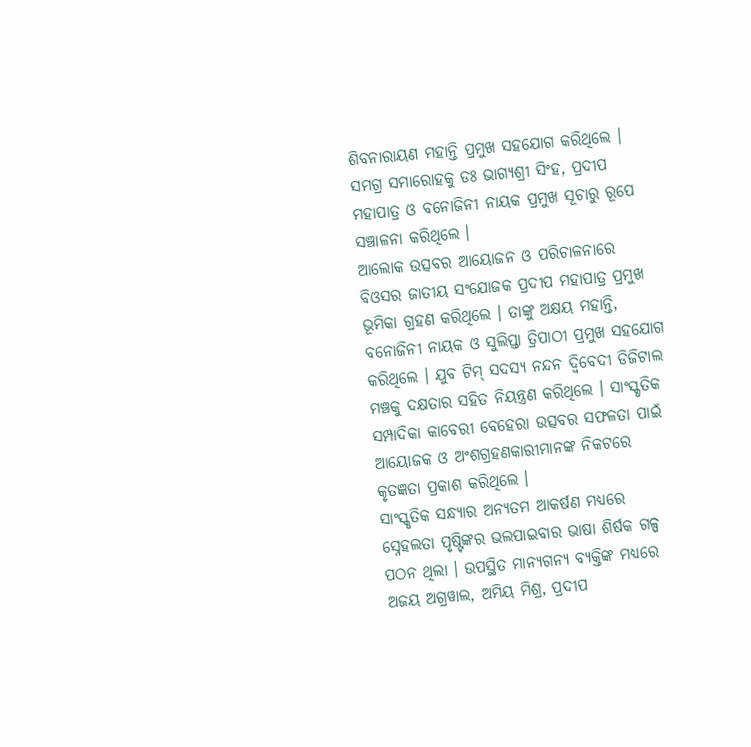ଶିବନାରାୟଣ ମହାନ୍ତି ପ୍ରମୁଖ ସହଯୋଗ କରିଥିଲେ । ସମଗ୍ର ସମାରୋହକୁ ଡଃ ଭାଗ୍ୟଶ୍ରୀ ସିଂହ, ପ୍ରଦୀପ ମହାପାତ୍ର ଓ ବନୋଜିନୀ ନାୟକ ପ୍ରମୁଖ ସୂଚାରୁ ରୂପେ ସଞ୍ଚାଳନା କରିଥିଲେ ।
ଆଲୋକ ଉତ୍ସବର ଆୟୋଜନ ଓ ପରିଚାଳନାରେ ବିଓସର ଜାତୀୟ ସଂଯୋଜକ ପ୍ରଦୀପ ମହାପାତ୍ର ପ୍ରମୁଖ ଭୂମିକା ଗ୍ରହଣ କରିଥିଲେ । ତାଙ୍କୁ ଅକ୍ଷୟ ମହାନ୍ତି, ବନୋଜିନୀ ନାୟକ ଓ ସୁଲିପ୍ତା ତ୍ରିପାଠୀ ପ୍ରମୁଖ ସହଯୋଗ କରିଥିଲେ । ଯୁବ ଟିମ୍ ସଦସ୍ୟ ନନ୍ଦନ ଦ୍ୱିବେଦୀ ଡିଜିଟାଲ ମଞ୍ଚକୁ ଦକ୍ଷତାର ସହିତ ନିୟନ୍ତ୍ରଣ କରିଥିଲେ । ସାଂସ୍କୃତିକ ସମ୍ପାଦିକା କାବେରୀ ବେହେରା ଉତ୍ସବର ସଫଳତା ପାଇଁ ଆୟୋଜକ ଓ ଅଂଶଗ୍ରହଣକାରୀମାନଙ୍କ ନିକଟରେ କୃତଜ୍ଞତା ପ୍ରକାଶ କରିଥିଲେ ।
ସାଂସ୍କୃତିକ ସନ୍ଧ୍ୟାର ଅନ୍ୟତମ ଆକର୍ଷଣ ମଧ୍ୟରେ ସ୍ନେହଲତା ପୃଷ୍ଟିଙ୍କର ଭଲପାଇବାର ଭାଷା ଶିର୍ଷକ ଗଳ୍ପ ପଠନ ଥିଲା । ଉପସ୍ଥିତ ମାନ୍ୟଗନ୍ୟ ବ୍ୟକ୍ତିଙ୍କ ମଧ୍ୟରେ ଅଜୟ ଅଗ୍ରୱାଲ, ଅମିୟ ମିଶ୍ର, ପ୍ରଦୀପ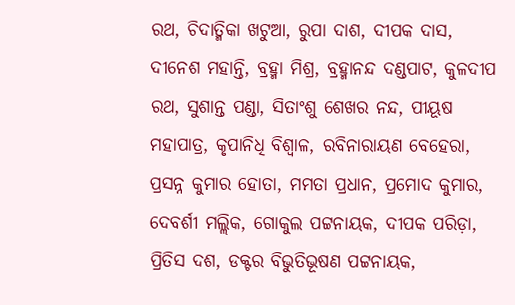ରଥ, ଚିଦାତ୍ମିକା ଖଟୁଆ, ରୁପା ଦାଶ, ଦୀପକ ଦାସ, ଦୀନେଶ ମହାନ୍ତି, ବ୍ରହ୍ମା ମିଶ୍ର, ବ୍ରହ୍ମାନନ୍ଦ ଦଣ୍ଡପାଟ, କୁଳଦୀପ ରଥ, ସୁଶାନ୍ତ ପଣ୍ଡା, ସିତାଂଶୁ ଶେଖର ନନ୍ଦ, ପୀୟୂଷ ମହାପାତ୍ର, କୃପାନିଧି ବିଶ୍ୱାଳ, ରବିନାରାୟଣ ବେହେରା, ପ୍ରସନ୍ନ କୁମାର ହୋତା, ମମତା ପ୍ରଧାନ, ପ୍ରମୋଦ କୁମାର, ଦେବର୍ଶୀ ମଲ୍ଲିକ, ଗୋକୁଲ ପଟ୍ଟନାୟକ, ଦୀପକ ପରିଡ଼ା, ପ୍ରିତିସ ଦଶ, ଡକ୍ଟର ବିଭୁତିଭୂଷଣ ପଟ୍ଟନାୟକ,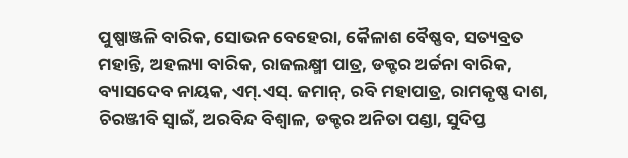ପୁଷ୍ପାଞ୍ଜଳି ବାରିକ, ସୋଭନ ବେହେରା, କୈଳାଶ ବୈଷ୍ଣବ, ସତ୍ୟବ୍ରତ ମହାନ୍ତି, ଅହଲ୍ୟା ବାରିକ, ରାଜଲକ୍ଷ୍ମୀ ପାତ୍ର, ଡକ୍ଟର ଅର୍ଚ୍ଚନା ବାରିକ, ବ୍ୟାସଦେବ ନାୟକ, ଏମ୍.ଏସ୍. ଜମାନ୍, ରବି ମହାପାତ୍ର, ରାମକୃଷ୍ଣ ଦାଶ, ଚିରଞ୍ଜୀବି ସ୍ୱାଇଁ, ଅରବିନ୍ଦ ବିଶ୍ୱାଳ, ଡକ୍ଟର ଅନିତା ପଣ୍ଡା, ସୁଦିପ୍ତ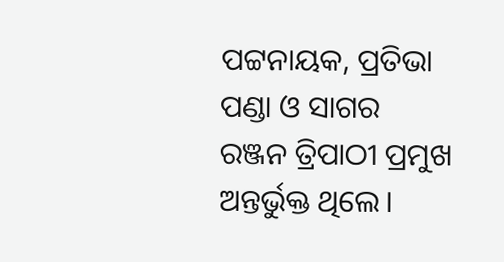ପଟ୍ଟନାୟକ, ପ୍ରତିଭା ପଣ୍ଡା ଓ ସାଗର ରଞ୍ଜନ ତ୍ରିପାଠୀ ପ୍ରମୁଖ ଅନ୍ତର୍ଭୁକ୍ତ ଥିଲେ।